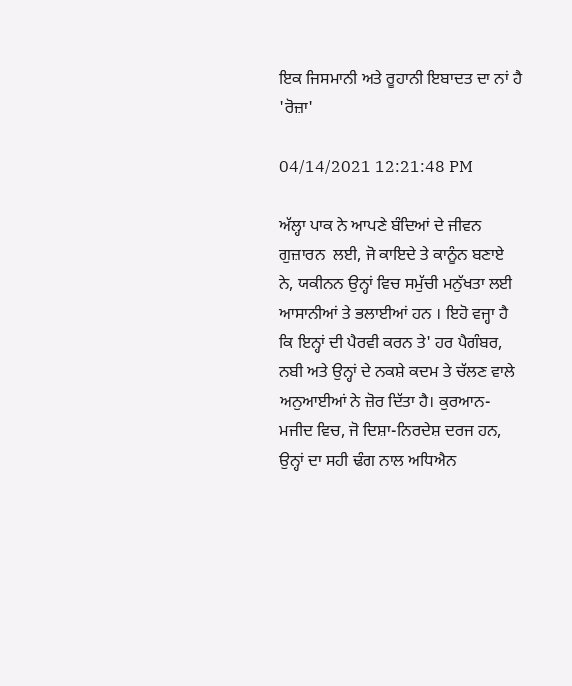ਇਕ ਜਿਸਮਾਨੀ ਅਤੇ ਰੂਹਾਨੀ ਇਬਾਦਤ ਦਾ ਨਾਂ ਹੈ 'ਰੋਜ਼ਾ'

04/14/2021 12:21:48 PM

ਅੱਲ੍ਹਾ ਪਾਕ ਨੇ ਆਪਣੇ ਬੰਦਿਆਂ ਦੇ ਜੀਵਨ ਗੁਜ਼ਾਰਨ  ਲਈ, ਜੋ ਕਾਇਦੇ ਤੇ ਕਾਨੂੰਨ ਬਣਾਏ ਨੇ, ਯਕੀਨਨ ਉਨ੍ਹਾਂ ਵਿਚ ਸਮੁੱਚੀ ਮਨੁੱਖਤਾ ਲਈ ਆਸਾਨੀਆਂ ਤੇ ਭਲਾਈਆਂ ਹਨ । ਇਹੋ ਵਜ੍ਹਾ ਹੈ ਕਿ ਇਨ੍ਹਾਂ ਦੀ ਪੈਰਵੀ ਕਰਨ ਤੇ' ਹਰ ਪੈਗੰਬਰ, ਨਬੀ ਅਤੇ ਉਨ੍ਹਾਂ ਦੇ ਨਕਸ਼ੇ ਕਦਮ ਤੇ ਚੱਲਣ ਵਾਲੇ ਅਨੁਆਈਆਂ ਨੇ ਜ਼ੋਰ ਦਿੱਤਾ ਹੈ। ਕੁਰਆਨ-ਮਜੀਦ ਵਿਚ, ਜੋ ਦਿਸ਼ਾ-ਨਿਰਦੇਸ਼ ਦਰਜ ਹਨ, ਉਨ੍ਹਾਂ ਦਾ ਸਹੀ ਢੰਗ ਨਾਲ ਅਧਿਐਨ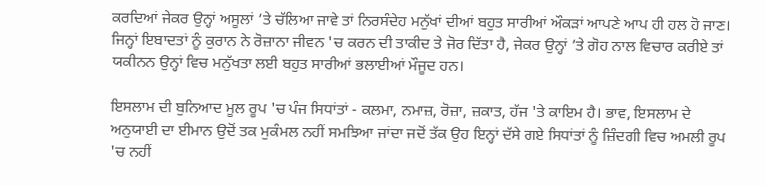ਕਰਦਿਆਂ ਜੇਕਰ ਉਨ੍ਹਾਂ ਅਸੂਲਾਂ ’ਤੇ ਚੱਲਿਆ ਜਾਵੇ ਤਾਂ ਨਿਰਸੰਦੇਹ ਮਨੁੱਖਾਂ ਦੀਆਂ ਬਹੁਤ ਸਾਰੀਆਂ ਔਕੜਾਂ ਆਪਣੇ ਆਪ ਹੀ ਹਲ ਹੋ ਜਾਣ। ਜਿਨ੍ਹਾਂ ਇਬਾਦਤਾਂ ਨੂੰ ਕੁਰਾਨ ਨੇ ਰੋਜ਼ਾਨਾ ਜੀਵਨ 'ਚ ਕਰਨ ਦੀ ਤਾਕੀਦ ਤੇ ਜੋਰ ਦਿੱਤਾ ਹੈ, ਜੇਕਰ ਉਨ੍ਹਾਂ ’ਤੇ ਗੋਹ ਨਾਲ ਵਿਚਾਰ ਕਰੀਏ ਤਾਂ ਯਕੀਨਨ ਉਨ੍ਹਾਂ ਵਿਚ ਮਨੁੱਖਤਾ ਲਈ ਬਹੁਤ ਸਾਰੀਆਂ ਭਲਾਈਆਂ ਮੌਜੂਦ ਹਨ।

ਇਸਲਾਮ ਦੀ ਬੁਨਿਆਦ ਮੂਲ ਰੂਪ 'ਚ ਪੰਜ ਸਿਧਾਂਤਾਂ - ਕਲਮਾ, ਨਮਾਜ਼, ਰੋਜ਼ਾ, ਜ਼ਕਾਤ, ਹੱਜ 'ਤੇ ਕਾਇਮ ਹੈ। ਭਾਵ, ਇਸਲਾਮ ਦੇ ਅਨੁਯਾਈ ਦਾ ਈਮਾਨ ਉਦੋਂ ਤਕ ਮੁਕੰਮਲ ਨਹੀਂ ਸਮਝਿਆ ਜਾਂਦਾ ਜਦੋਂ ਤੱਕ ਉਹ ਇਨ੍ਹਾਂ ਦੱਸੇ ਗਏ ਸਿਧਾਂਤਾਂ ਨੂੰ ਜ਼ਿੰਦਗੀ ਵਿਚ ਅਮਲੀ ਰੂਪ 'ਚ ਨਹੀਂ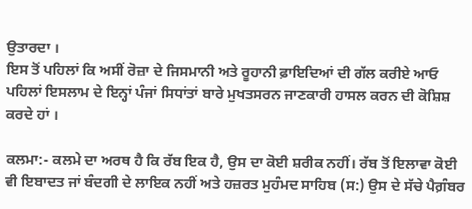ਉਤਾਰਦਾ ।
ਇਸ ਤੋਂ ਪਹਿਲਾਂ ਕਿ ਅਸੀਂ ਰੋਜ਼ਾ ਦੇ ਜਿਸਮਾਨੀ ਅਤੇ ਰੂਹਾਨੀ ਫ਼ਾਇਦਿਆਂ ਦੀ ਗੱਲ ਕਰੀਏ ਆਓ ਪਹਿਲਾਂ ਇਸਲਾਮ ਦੇ ਇਨ੍ਹਾਂ ਪੰਜਾਂ ਸਿਧਾਂਤਾਂ ਬਾਰੇ ਮੁਖਤਸਰਨ ਜਾਣਕਾਰੀ ਹਾਸਲ ਕਰਨ ਦੀ ਕੋਸ਼ਿਸ਼ ਕਰਦੇ ਹਾਂ ।

ਕਲਮਾ:- ਕਲਮੇ ਦਾ ਅਰਥ ਹੈ ਕਿ ਰੱਬ ਇਕ ਹੈ, ਉਸ ਦਾ ਕੋਈ ਸ਼ਰੀਕ ਨਹੀਂ। ਰੱਬ ਤੋਂ ਇਲਾਵਾ ਕੋਈ ਵੀ ਇਬਾਦਤ ਜਾਂ ਬੰਦਗੀ ਦੇ ਲਾਇਕ ਨਹੀਂ ਅਤੇ ਹਜ਼ਰਤ ਮੁਹੰਮਦ ਸਾਹਿਬ (ਸ:) ਉਸ ਦੇ ਸੱਚੇ ਪੈਗ਼ੰਬਰ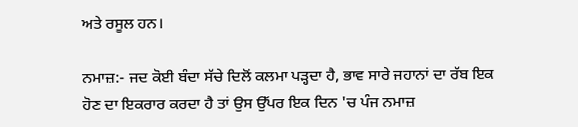ਅਤੇ ਰਸੂਲ ਹਨ।

ਨਮਾਜ਼:- ਜਦ ਕੋਈ ਬੰਦਾ ਸੱਚੇ ਦਿਲੋਂ ਕਲਮਾ ਪੜ੍ਹਦਾ ਹੈ, ਭਾਵ ਸਾਰੇ ਜਹਾਨਾਂ ਦਾ ਰੱਬ ਇਕ ਹੋਣ ਦਾ ਇਕਰਾਰ ਕਰਦਾ ਹੈ ਤਾਂ ਉਸ ਉੱਪਰ ਇਕ ਦਿਨ 'ਚ ਪੰਜ ਨਮਾਜ਼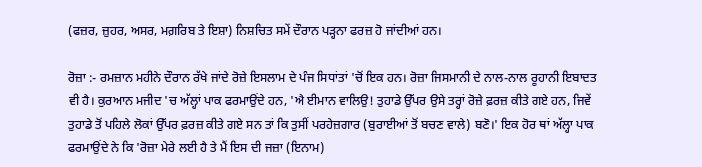(ਫਜ਼ਰ, ਜ਼ੁਹਰ, ਅਸਰ, ਮਗ਼ਰਿਬ ਤੇ ਇਸ਼ਾ) ਨਿਸ਼ਚਿਤ ਸਮੇਂ ਦੌਰਾਨ ਪੜ੍ਹਨਾ ਫਰਜ਼ ਹੋ ਜਾਂਦੀਆਂ ਹਨ।

ਰੋਜ਼ਾ :- ਰਮਜ਼ਾਨ ਮਹੀਨੇ ਦੌਰਾਨ ਰੱਖੇ ਜਾਂਦੇ ਰੋਜ਼ੇ ਇਸਲਾਮ ਦੇ ਪੰਜ ਸਿਧਾਂਤਾਂ 'ਚੋਂ ਇਕ ਹਨ। ਰੋਜ਼ਾ ਜਿਸਮਾਨੀ ਦੇ ਨਾਲ-ਨਾਲ ਰੂਹਾਨੀ ਇਬਾਦਤ ਵੀ ਹੈ। ਕੁਰਆਨ ਮਜੀਦ 'ਚ ਅੱਲ੍ਹਾਂ ਪਾਕ ਫਰਮਾਉਂਦੇ ਹਨ, 'ਐ ਈਮਾਨ ਵਾਲਿਉ! ਤੁਹਾਡੇ ਉੱਪਰ ਉਸੇ ਤਰ੍ਹਾਂ ਰੋਜ਼ੇ ਫ਼ਰਜ਼ ਕੀਤੇ ਗਏ ਹਨ, ਜਿਵੇਂ ਤੁਹਾਡੇ ਤੋਂ ਪਹਿਲੇ ਲੋਕਾਂ ਉੱਪਰ ਫ਼ਰਜ਼ ਕੀਤੇ ਗਏ ਸਨ ਤਾਂ ਕਿ ਤੁਸੀਂ ਪਰਹੇਜ਼ਗਾਰ (ਬੁਰਾਈਆਂ ਤੋਂ ਬਚਣ ਵਾਲੇ) ਬਣੋ।' ਇਕ ਹੋਰ ਥਾਂ ਅੱਲ੍ਹਾ ਪਾਕ ਫਰਮਾਉਂਦੇ ਨੇ ਕਿ 'ਰੋਜ਼ਾ ਮੇਰੇ ਲਈ ਹੈ ਤੇ ਮੈਂ ਇਸ ਦੀ ਜਜ਼ਾ (ਇਨਾਮ)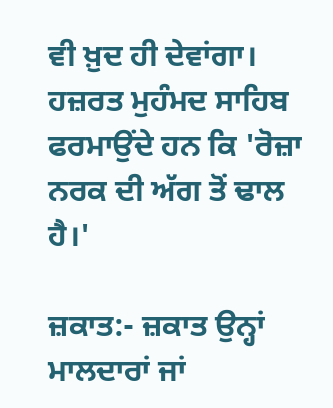ਵੀ ਖ਼ੁਦ ਹੀ ਦੇਵਾਂਗਾ। ਹਜ਼ਰਤ ਮੁਹੰਮਦ ਸਾਹਿਬ ਫਰਮਾਉਂਦੇ ਹਨ ਕਿ 'ਰੋਜ਼ਾ ਨਰਕ ਦੀ ਅੱਗ ਤੋਂ ਢਾਲ ਹੈ।'

ਜ਼ਕਾਤ:- ਜ਼ਕਾਤ ਉਨ੍ਹਾਂ ਮਾਲਦਾਰਾਂ ਜਾਂ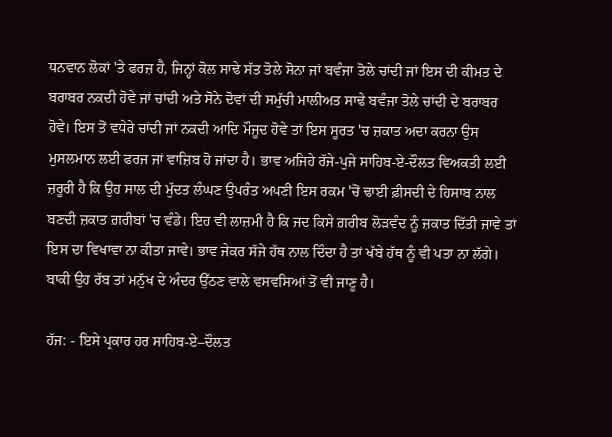ਧਨਵਾਨ ਲੋਕਾਂ 'ਤੇ ਫਰਜ਼ ਹੈ, ਜਿਨ੍ਹਾਂ ਕੋਲ ਸਾਢੇ ਸੱਤ ਤੋਲੇ ਸੋਨਾ ਜਾਂ ਬਵੰਜਾ ਤੋਲੇ ਚਾਂਦੀ ਜਾਂ ਇਸ ਦੀ ਕੀਮਤ ਦੇ ਬਰਾਬਰ ਨਕਦੀ ਹੋਵੇ ਜਾਂ ਚਾਂਦੀ ਅਤੇ ਸੋਨੇ ਦੋਵਾਂ ਦੀ ਸਮੁੱਚੀ ਮਾਲੀਅਤ ਸਾਢੇ ਬਵੰਜਾ ਤੋਲੇ ਚਾਂਦੀ ਦੇ ਬਰਾਬਰ ਹੋਵੇ। ਇਸ ਤੋਂ ਵਧੇਰੇ ਚਾਂਦੀ ਜਾਂ ਨਕਦੀ ਆਦਿ ਮੌਜੂਦ ਹੋਵੇ ਤਾਂ ਇਸ ਸੂਰਤ 'ਚ ਜ਼ਕਾਤ ਅਦਾ ਕਰਨਾ ਉਸ ਮੁਸਲਮਾਨ ਲਈ ਫਰਜ ਜਾਂ ਵਾਜ਼ਿਬ ਹੋ ਜਾਂਦਾ ਹੈ। ਭਾਵ ਅਜਿਹੇ ਰੱਜੇ-ਪੁਜੇ ਸਾਹਿਬ-ਏ-ਦੌਲਤ ਵਿਅਕਤੀ ਲਈ ਜ਼ਰੂਰੀ ਹੈ ਕਿ ਉਹ ਸਾਲ ਦੀ ਮੁੱਦਤ ਲੰਘਣ ਉਪਰੰਤ ਅਪਣੀ ਇਸ ਰਕਮ 'ਚੋਂ ਢਾਈ ਫ਼ੀਸਦੀ ਦੇ ਹਿਸਾਬ ਨਾਲ ਬਣਦੀ ਜ਼ਕਾਤ ਗ਼ਰੀਬਾਂ 'ਚ ਵੰਡੇ। ਇਹ ਵੀ ਲਾਜ਼ਮੀ ਹੈ ਕਿ ਜਦ ਕਿਸੇ ਗ਼ਰੀਬ ਲੋੜਵੰਦ ਨੂੰ ਜ਼ਕਾਤ ਦਿੱਤੀ ਜਾਵੇ ਤਾਂ ਇਸ ਦਾ ਵਿਖਾਵਾ ਨਾ ਕੀਤਾ ਜਾਵੇ। ਭਾਵ ਜੇਕਰ ਸੱਜੇ ਹੱਥ ਨਾਲ ਦਿੰਦਾ ਹੈ ਤਾਂ ਖੱਬੇ ਹੱਥ ਨੂੰ ਵੀ ਪਤਾ ਨਾ ਲੱਗੇ। ਬਾਕੀ ਉਹ ਰੱਬ ਤਾਂ ਮਨੁੱਖ ਦੇ ਅੰਦਰ ਉੱਠਣ ਵਾਲੇ ਵਸਵਸਿਆਂ ਤੋਂ ਵੀ ਜਾਣੂ ਹੈ।

ਹੱਜ: - ਇਸੇ ਪ੍ਰਕਾਰ ਹਰ ਸਾਹਿਬ-ਏ–ਦੌਲਤ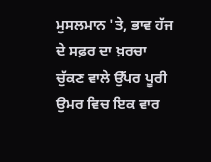ਮੁਸਲਮਾਨ 'ਤੇ, ਭਾਵ ਹੱਜ ਦੇ ਸਫ਼ਰ ਦਾ ਖ਼ਰਚਾ ਚੁੱਕਣ ਵਾਲੇ ਉੱਪਰ ਪੂਰੀ ਉਮਰ ਵਿਚ ਇਕ ਵਾਰ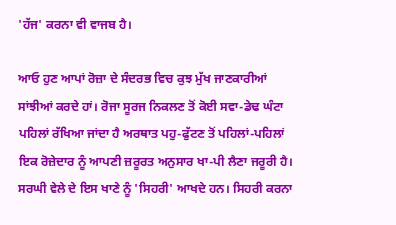'ਹੱਜ' ਕਰਨਾ ਵੀ ਵਾਜਬ ਹੈ।

ਆਓ ਹੁਣ ਆਪਾਂ ਰੋਜ਼ਾ ਦੇ ਸੰਦਰਭ ਵਿਚ ਕੁਝ ਮੁੱਖ ਜਾਣਕਾਰੀਆਂ ਸਾਂਝੀਆਂ ਕਰਦੇ ਹਾਂ। ਰੋਜਾ ਸੂਰਜ ਨਿਕਲਣ ਤੋਂ ਕੋਈ ਸਵਾ-ਡੇਢ ਘੰਟਾ ਪਹਿਲਾਂ ਰੱਖਿਆ ਜਾਂਦਾ ਹੈ ਅਰਥਾਤ ਪਹੁ-ਫੁੱਟਣ ਤੋਂ ਪਹਿਲਾਂ-ਪਹਿਲਾਂ ਇਕ ਰੋਜ਼ੇਦਾਰ ਨੂੰ ਆਪਣੀ ਜ਼ਰੂਰਤ ਅਨੁਸਾਰ ਖਾ-ਪੀ ਲੈਣਾ ਜਰੂਰੀ ਹੈ। ਸਰਘੀ ਵੇਲੇ ਦੇ ਇਸ ਖਾਣੇ ਨੂੰ 'ਸਿਹਰੀ' ਆਖਦੇ ਹਨ। ਸਿਹਰੀ ਕਰਨਾ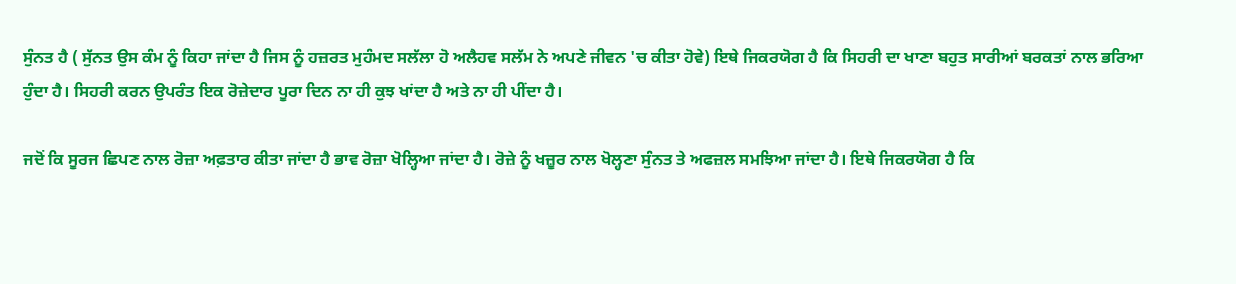ਸੁੰਨਤ ਹੈ ( ਸੁੱਨਤ ਉਸ ਕੰਮ ਨੂੰ ਕਿਹਾ ਜਾਂਦਾ ਹੈ ਜਿਸ ਨੂੰ ਹਜ਼ਰਤ ਮੁਹੰਮਦ ਸਲੱਲਾ ਹੋ ਅਲੈਹਵ ਸਲੱਮ ਨੇ ਅਪਣੇ ਜੀਵਨ 'ਚ ਕੀਤਾ ਹੋਵੇ) ਇਥੇ ਜਿਕਰਯੋਗ ਹੈ ਕਿ ਸਿਹਰੀ ਦਾ ਖਾਣਾ ਬਹੁਤ ਸਾਰੀਆਂ ਬਰਕਤਾਂ ਨਾਲ ਭਰਿਆ ਹੁੰਦਾ ਹੈ। ਸਿਹਰੀ ਕਰਨ ਉਪਰੰਤ ਇਕ ਰੋਜ਼ੇਦਾਰ ਪੂਰਾ ਦਿਨ ਨਾ ਹੀ ਕੁਝ ਖਾਂਦਾ ਹੈ ਅਤੇ ਨਾ ਹੀ ਪੀਂਦਾ ਹੈ।

ਜਦੋਂ ਕਿ ਸੂਰਜ ਛਿਪਣ ਨਾਲ ਰੋਜ਼ਾ ਅਫ਼ਤਾਰ ਕੀਤਾ ਜਾਂਦਾ ਹੈ ਭਾਵ ਰੋਜ਼ਾ ਖੋਲ੍ਹਿਆ ਜਾਂਦਾ ਹੈ। ਰੋਜ਼ੇ ਨੂੰ ਖਜ਼ੂਰ ਨਾਲ ਖੋਲ੍ਹਣਾ ਸੁੰਨਤ ਤੇ ਅਫਜ਼ਲ ਸਮਝਿਆ ਜਾਂਦਾ ਹੈ। ਇਥੇ ਜਿਕਰਯੋਗ ਹੈ ਕਿ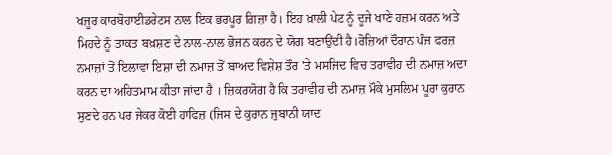ਖਜੂਰ ਕਾਰਬੋਹਾਈਡਰੇਟਸ ਨਾਲ ਇਕ ਭਰਪੂਰ ਗ਼ਿਜ਼ਾ ਹੈ। ਇਹ ਖ਼ਾਲੀ ਪੇਟ ਨੂੰ ਦੂਜੇ ਖਾਣੇ ਹਜ਼ਮ ਕਰਨ ਅਤੇ ਮਿਹਦੇ ਨੂੰ ਤਾਕਤ ਬਖ਼ਸ਼ਣ ਦੇ ਨਾਲ-ਨਾਲ ਭੋਜਨ ਕਰਨ ਦੇ ਯੋਗ ਬਣਾਉਂਦੀ ਹੈ।ਰੋਜ਼ਿਆਂ ਦੌਰਾਨ ਪੰਜ ਫਰਜ਼ ਨਮਾਜ਼ਾਂ ਤੋਂ ਇਲਾਵਾ ਇਸ਼ਾ ਦੀ ਨਮਾਜ਼ ਤੋਂ ਬਾਅਦ ਵਿਸ਼ੇਸ਼ ਤੌਰ 'ਤੇ ਮਸਜਿਦ ਵਿਚ ਤਰਾਵੀਹ ਦੀ ਨਮਾਜ਼ ਅਦਾ ਕਰਨ ਦਾ ਅਹਿਤਮਾਮ ਕੀਤਾ ਜਾਂਦਾ ਹੈ । ਜ਼ਿਕਰਯੋਗ ਹੈ ਕਿ ਤਰਾਵੀਹ ਦੀ ਨਮਾਜ਼ ਮੌਕੇ ਮੁਸਲਿਮ ਪੂਰਾ ਕੁਰਾਨ ਸੁਣਦੇ ਹਨ ਪਰ ਜੇਕਰ ਕੋਈ ਹਾਫਿਜ਼ (ਜਿਸ ਦੇ ਕੁਰਾਨ ਜੁਬਾਨੀ ਯਾਦ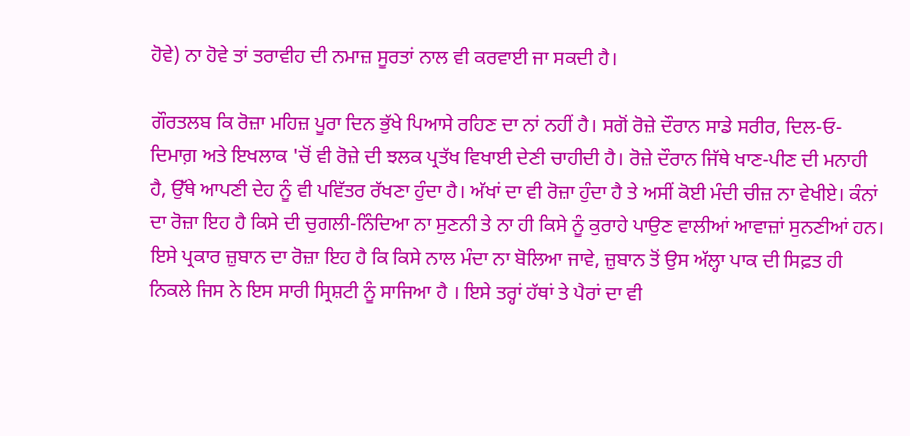ਹੋਵੇ) ਨਾ ਹੋਵੇ ਤਾਂ ਤਰਾਵੀਹ ਦੀ ਨਮਾਜ਼ ਸੂਰਤਾਂ ਨਾਲ ਵੀ ਕਰਵਾਈ ਜਾ ਸਕਦੀ ਹੈ।

ਗੌਰਤਲਬ ਕਿ ਰੋਜ਼ਾ ਮਹਿਜ਼ ਪੂਰਾ ਦਿਨ ਭੁੱਖੇ ਪਿਆਸੇ ਰਹਿਣ ਦਾ ਨਾਂ ਨਹੀਂ ਹੈ। ਸਗੋਂ ਰੋਜ਼ੇ ਦੌਰਾਨ ਸਾਡੇ ਸਰੀਰ, ਦਿਲ-ਓ-ਦਿਮਾਗ਼ ਅਤੇ ਇਖਲਾਕ 'ਚੋਂ ਵੀ ਰੋਜ਼ੇ ਦੀ ਝਲਕ ਪ੍ਰਤੱਖ ਵਿਖਾਈ ਦੇਣੀ ਚਾਹੀਦੀ ਹੈ। ਰੋਜ਼ੇ ਦੌਰਾਨ ਜਿੱਥੇ ਖਾਣ-ਪੀਣ ਦੀ ਮਨਾਹੀ ਹੈ, ਉੱਥੇ ਆਪਣੀ ਦੇਹ ਨੂੰ ਵੀ ਪਵਿੱਤਰ ਰੱਖਣਾ ਹੁੰਦਾ ਹੈ। ਅੱਖਾਂ ਦਾ ਵੀ ਰੋਜ਼ਾ ਹੁੰਦਾ ਹੈ ਤੇ ਅਸੀਂ ਕੋਈ ਮੰਦੀ ਚੀਜ਼ ਨਾ ਵੇਖੀਏ। ਕੰਨਾਂ ਦਾ ਰੋਜ਼ਾ ਇਹ ਹੈ ਕਿਸੇ ਦੀ ਚੁਗਲੀ-ਨਿੰਦਿਆ ਨਾ ਸੁਣਨੀ ਤੇ ਨਾ ਹੀ ਕਿਸੇ ਨੂੰ ਕੁਰਾਹੇ ਪਾਉਣ ਵਾਲੀਆਂ ਆਵਾਜ਼ਾਂ ਸੁਨਣੀਆਂ ਹਨ। ਇਸੇ ਪ੍ਰਕਾਰ ਜ਼ੁਬਾਨ ਦਾ ਰੋਜ਼ਾ ਇਹ ਹੈ ਕਿ ਕਿਸੇ ਨਾਲ ਮੰਦਾ ਨਾ ਬੋਲਿਆ ਜਾਵੇ, ਜ਼ੁਬਾਨ ਤੋਂ ਉਸ ਅੱਲ੍ਹਾ ਪਾਕ ਦੀ ਸਿਫ਼ਤ ਹੀ ਨਿਕਲੇ ਜਿਸ ਨੇ ਇਸ ਸਾਰੀ ਸ੍ਰਿਸ਼ਟੀ ਨੂੰ ਸਾਜਿਆ ਹੈ । ਇਸੇ ਤਰ੍ਹਾਂ ਹੱਥਾਂ ਤੇ ਪੈਰਾਂ ਦਾ ਵੀ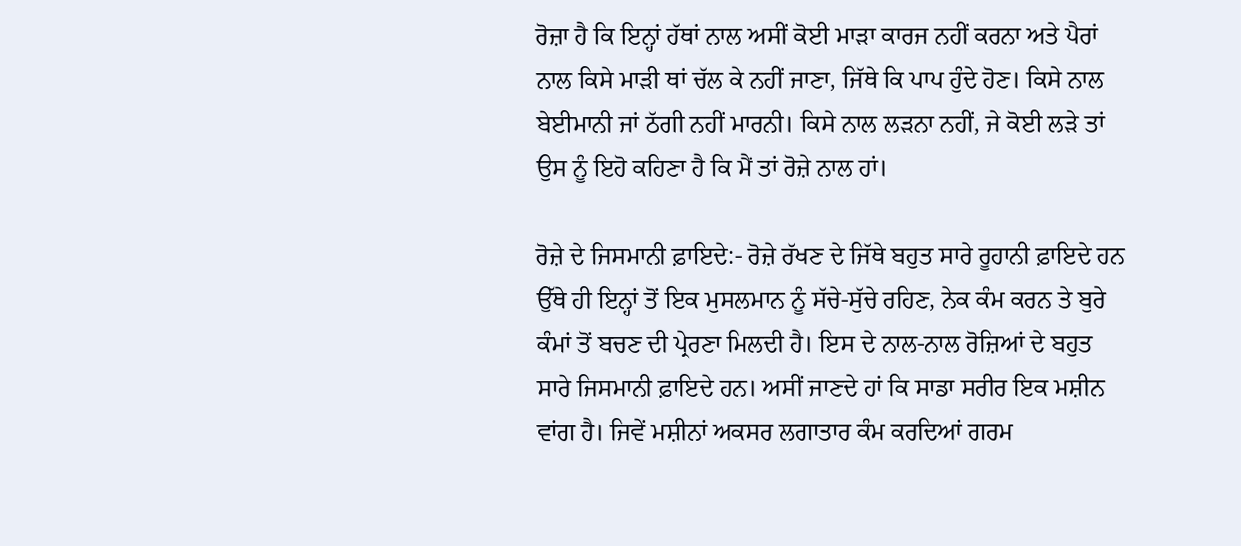ਰੋਜ਼ਾ ਹੈ ਕਿ ਇਨ੍ਹਾਂ ਹੱਥਾਂ ਨਾਲ ਅਸੀਂ ਕੋਈ ਮਾੜਾ ਕਾਰਜ ਨਹੀਂ ਕਰਨਾ ਅਤੇ ਪੈਰਾਂ ਨਾਲ ਕਿਸੇ ਮਾੜੀ ਥਾਂ ਚੱਲ ਕੇ ਨਹੀਂ ਜਾਣਾ, ਜਿੱਥੇ ਕਿ ਪਾਪ ਹੁੰਦੇ ਹੋਣ। ਕਿਸੇ ਨਾਲ ਬੇਈਮਾਨੀ ਜਾਂ ਠੱਗੀ ਨਹੀਂ ਮਾਰਨੀ। ਕਿਸੇ ਨਾਲ ਲੜਨਾ ਨਹੀਂ, ਜੇ ਕੋਈ ਲੜੇ ਤਾਂ ਉਸ ਨੂੰ ਇਹੋ ਕਹਿਣਾ ਹੈ ਕਿ ਮੈਂ ਤਾਂ ਰੋਜ਼ੇ ਨਾਲ ਹਾਂ।

ਰੋਜ਼ੇ ਦੇ ਜਿਸਮਾਨੀ ਫ਼ਾਇਦੇ:- ਰੋਜ਼ੇ ਰੱਖਣ ਦੇ ਜਿੱਥੇ ਬਹੁਤ ਸਾਰੇ ਰੂਹਾਨੀ ਫ਼ਾਇਦੇ ਹਨ ਉੱਥੇ ਹੀ ਇਨ੍ਹਾਂ ਤੋਂ ਇਕ ਮੁਸਲਮਾਨ ਨੂੰ ਸੱਚੇ-ਸੁੱਚੇ ਰਹਿਣ, ਨੇਕ ਕੰਮ ਕਰਨ ਤੇ ਬੁਰੇ ਕੰਮਾਂ ਤੋਂ ਬਚਣ ਦੀ ਪ੍ਰੇਰਣਾ ਮਿਲਦੀ ਹੈ। ਇਸ ਦੇ ਨਾਲ-ਨਾਲ ਰੋਜ਼ਿਆਂ ਦੇ ਬਹੁਤ ਸਾਰੇ ਜਿਸਮਾਨੀ ਫ਼ਾਇਦੇ ਹਨ। ਅਸੀਂ ਜਾਣਦੇ ਹਾਂ ਕਿ ਸਾਡਾ ਸਰੀਰ ਇਕ ਮਸ਼ੀਨ ਵਾਂਗ ਹੈ। ਜਿਵੇਂ ਮਸ਼ੀਨਾਂ ਅਕਸਰ ਲਗਾਤਾਰ ਕੰਮ ਕਰਦਿਆਂ ਗਰਮ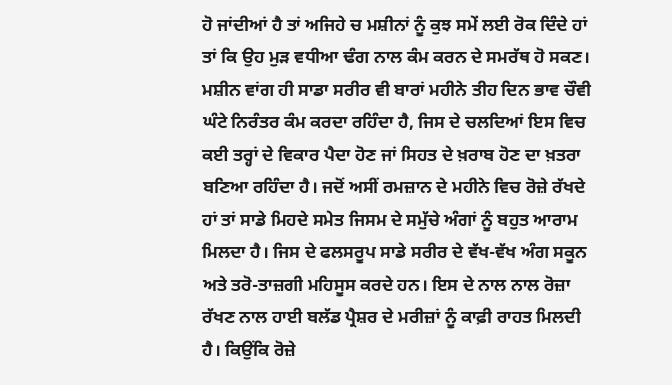ਹੋ ਜਾਂਦੀਆਂ ਹੈ ਤਾਂ ਅਜਿਹੇ ਚ ਮਸ਼ੀਨਾਂ ਨੂੰ ਕੁਝ ਸਮੇਂ ਲਈ ਰੋਕ ਦਿੰਦੇ ਹਾਂ ਤਾਂ ਕਿ ਉਹ ਮੁੜ ਵਧੀਆ ਢੰਗ ਨਾਲ ਕੰਮ ਕਰਨ ਦੇ ਸਮਰੱਥ ਹੋ ਸਕਣ। ਮਸ਼ੀਨ ਵਾਂਗ ਹੀ ਸਾਡਾ ਸਰੀਰ ਵੀ ਬਾਰਾਂ ਮਹੀਨੇ ਤੀਹ ਦਿਨ ਭਾਵ ਚੌਵੀ ਘੰਟੇ ਨਿਰੰਤਰ ਕੰਮ ਕਰਦਾ ਰਹਿੰਦਾ ਹੈ, ਜਿਸ ਦੇ ਚਲਦਿਆਂ ਇਸ ਵਿਚ ਕਈ ਤਰ੍ਹਾਂ ਦੇ ਵਿਕਾਰ ਪੈਦਾ ਹੋਣ ਜਾਂ ਸਿਹਤ ਦੇ ਖ਼ਰਾਬ ਹੋਣ ਦਾ ਖ਼ਤਰਾ ਬਣਿਆ ਰਹਿੰਦਾ ਹੈ। ਜਦੋਂ ਅਸੀਂ ਰਮਜ਼ਾਨ ਦੇ ਮਹੀਨੇ ਵਿਚ ਰੋਜ਼ੇ ਰੱਖਦੇ ਹਾਂ ਤਾਂ ਸਾਡੇ ਮਿਹਦੇ ਸਮੇਤ ਜਿਸਮ ਦੇ ਸਮੁੱਚੇ ਅੰਗਾਂ ਨੂੰ ਬਹੁਤ ਆਰਾਮ ਮਿਲਦਾ ਹੈ। ਜਿਸ ਦੇ ਫਲਸਰੂਪ ਸਾਡੇ ਸਰੀਰ ਦੇ ਵੱਖ-ਵੱਖ ਅੰਗ ਸਕੂਨ ਅਤੇ ਤਰੋ-ਤਾਜ਼ਗੀ ਮਹਿਸੂਸ ਕਰਦੇ ਹਨ। ਇਸ ਦੇ ਨਾਲ ਨਾਲ ਰੋਜ਼ਾ ਰੱਖਣ ਨਾਲ ਹਾਈ ਬਲੱਡ ਪ੍ਰੈਸ਼ਰ ਦੇ ਮਰੀਜ਼ਾਂ ਨੂੰ ਕਾਫ਼ੀ ਰਾਹਤ ਮਿਲਦੀ ਹੈ। ਕਿਉਂਕਿ ਰੋਜ਼ੇ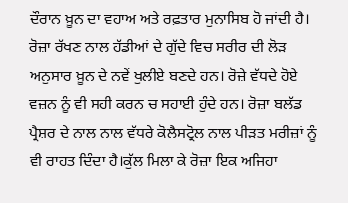ਦੌਰਾਨ ਖ਼ੂਨ ਦਾ ਵਹਾਅ ਅਤੇ ਰਫ਼ਤਾਰ ਮੁਨਾਸਿਬ ਹੋ ਜਾਂਦੀ ਹੈ। ਰੋਜ਼ਾ ਰੱਖਣ ਨਾਲ ਹੱਡੀਆਂ ਦੇ ਗੁੱਦੇ ਵਿਚ ਸਰੀਰ ਦੀ ਲੋੜ ਅਨੁਸਾਰ ਖ਼ੂਨ ਦੇ ਨਵੇਂ ਖੁਲੀਏ ਬਣਦੇ ਹਨ। ਰੋਜ਼ੇ ਵੱਧਦੇ ਹੋਏ ਵਜ਼ਨ ਨੂੰ ਵੀ ਸਹੀ ਕਰਨ ਚ ਸਹਾਈ ਹੁੰਦੇ ਹਨ। ਰੋਜ਼ਾ ਬਲੱਡ ਪ੍ਰੈਸ਼ਰ ਦੇ ਨਾਲ ਨਾਲ ਵੱਧਰੇ ਕੋਲੈਸਟ੍ਰੋਲ ਨਾਲ ਪੀੜਤ ਮਰੀਜ਼ਾਂ ਨੂੰ ਵੀ ਰਾਹਤ ਦਿੰਦਾ ਹੈ।ਕੁੱਲ ਮਿਲਾ ਕੇ ਰੋਜ਼ਾ ਇਕ ਅਜਿਹਾ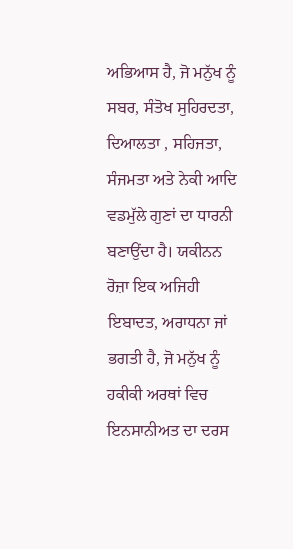ਅਭਿਆਸ ਹੈ, ਜੋ ਮਨੁੱਖ ਨੂੰ ਸਬਰ, ਸੰਤੋਖ ਸੁਹਿਰਦਤਾ, ਦਿਆਲਤਾ , ਸਹਿਜਤਾ, ਸੰਜਮਤਾ ਅਤੇ ਨੇਕੀ ਆਦਿ ਵਡਮੁੱਲੇ ਗੁਣਾਂ ਦਾ ਧਾਰਨੀ ਬਣਾਉਂਦਾ ਹੈ। ਯਕੀਨਨ ਰੋਜ਼ਾ ਇਕ ਅਜਿਹੀ ਇਬਾਦਤ, ਅਰਾਧਨਾ ਜਾਂ ਭਗਤੀ ਹੈ, ਜੋ ਮਨੁੱਖ ਨੂੰ ਹਕੀਕੀ ਅਰਥਾਂ ਵਿਚ ਇਨਸਾਨੀਅਤ ਦਾ ਦਰਸ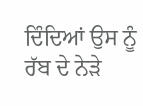ਦਿੰਦਿਆਂ ਉਸ ਨੂੰ ਰੱਬ ਦੇ ਨੇੜੇ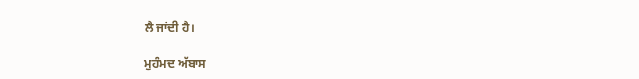ਲੈ ਜਾਂਦੀ ਹੈ।

ਮੁਹੰਮਦ ਅੱਬਾਸ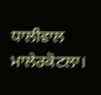ਧਾਲੀਵਾਲ
ਮਾਲੇਰਕੋਟਲਾ।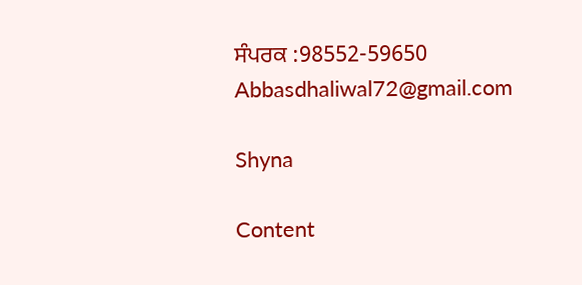ਸੰਪਰਕ :98552-59650
Abbasdhaliwal72@gmail.com

Shyna

Content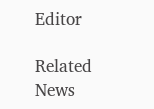Editor

Related News